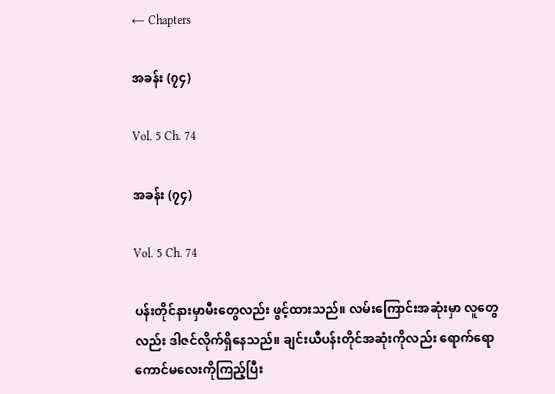← Chapters

အခန်း (၇၄)

Vol. 5 Ch. 74

အခန်း (၇၄)

Vol. 5 Ch. 74

ပန်းတိုင်နားမှာမီးတွေလည်း ဖွင့်ထားသည်။ လမ်းကြောင်းအ‌‌ဆုံးမှာ လူတွေလည်း ဒါဇင်လိုက်ရှိနေသည်။ ချင်းယီပန်းတိုင်အဆုံးကိုလည်း ရောက်ရော ကောင်မလေးကိုကြည့်ပြီး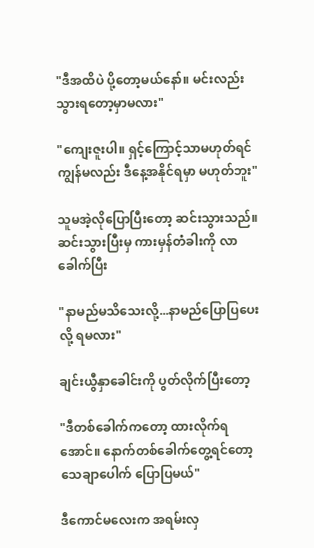"ဒီအထိပဲ ပို့တော့မယ်နော်။ မင်းလည်း သွားရတော့မှာမလား"

"ကျေးဇူးပါ။ ရှင့်ကြောင့်သာမဟုတ်ရင် ကျွန်မလည်း ဒီနေ့အနိုင်ရမှာ မဟုတ်ဘူး"

သူမအဲ့လိုပြောပြီးတော့ ဆင်းသွားသည်။ ဆင်းသွားပြီးမှ ကားမှန်တံခါးကို လာခေါက်ပြီး

"နာမည်မသိသေးလို့...နာမည်ပြောပြပေးလို့ ရမလား"

ချင်းယွီနှာခေါင်းကို ပွတ်လိုက်ပြီးတော့

"ဒီတစ်ခေါက်ကတော့ ထားလိုက်ရအောင်။ နောက်တစ်ခေါက်တွေ့ရင်တော့ သေချာပေါက် ပြောပြမယ်"

ဒီကောင်မလေးက အရမ်းလှ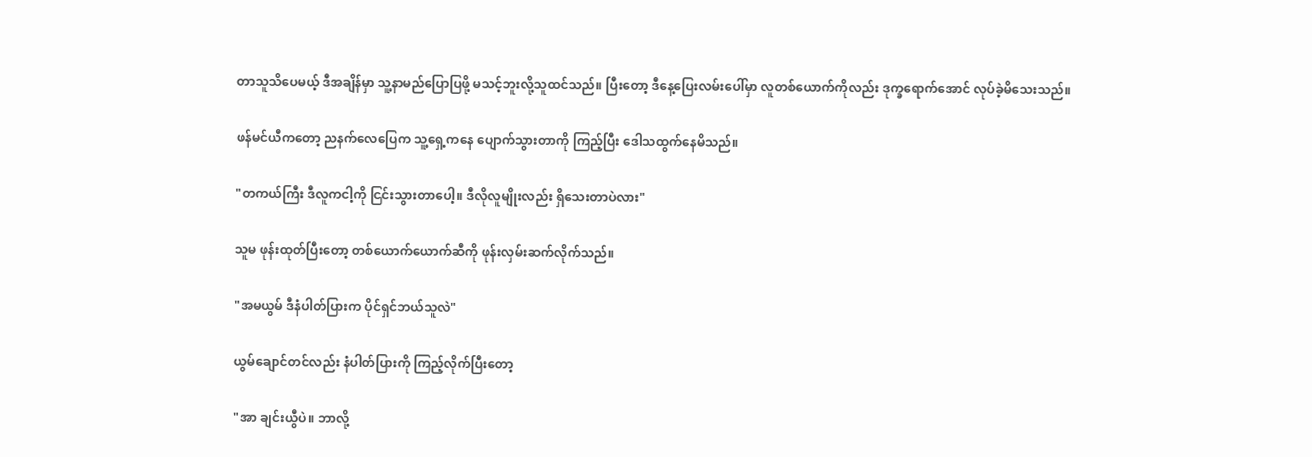တာသူသိပေမယ့် ဒီအချိန်မှာ သူ့နာမည်ပြောပြဖို့ မသင့်ဘူးလို့သူထင်သည်။ ပြီးတော့ ဒီနေ့ပြေးလမ်းပေါ်မှာ လူတစ်ယောက်ကိုလည်း ဒုက္ခရောက်အောင် လုပ်ခဲ့မိသေးသည်။

ဖန်မင်ယီကတော့ ညနက်လေပြေက သူ့ရှေ့ကနေ ပျောက်သွားတာကို ကြည့်ပြီး ‌ဒေါသထွက်နေမိသည်။

"တကယ်ကြီး ဒီလူကငါ့ကို ငြင်းသွားတာပေါ့။ ဒီလိုလူမျိုးလည်း ရှိသေးတာပဲလား"

သူမ ဖုန်းထုတ်ပြီးတော့ တစ်ယောက်ယောက်ဆီကို ဖုန်းလှမ်းဆက်လိုက်သည်။

"အမယွမ် ဒီနံပါတ်ပြားက ပိုင်ရှင်ဘယ်သူလဲ"

ယွမ်ချောင်တင်လည်း နံပါတ်ပြားကို ကြည့်လိုက်ပြီးတော့

"အာ ချင်းယွီပဲ။ ဘာလို့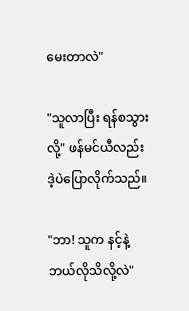မေးတာလဲ"

"သူလာပြီး ရန်စသွားလို့" ဖန်မင်ယီလည်း ဒဲ့ပဲပြောလိုက်သည်။

"ဘာ! သူက နင့်နဲ့ ဘယ်လိုသိလို့လဲ"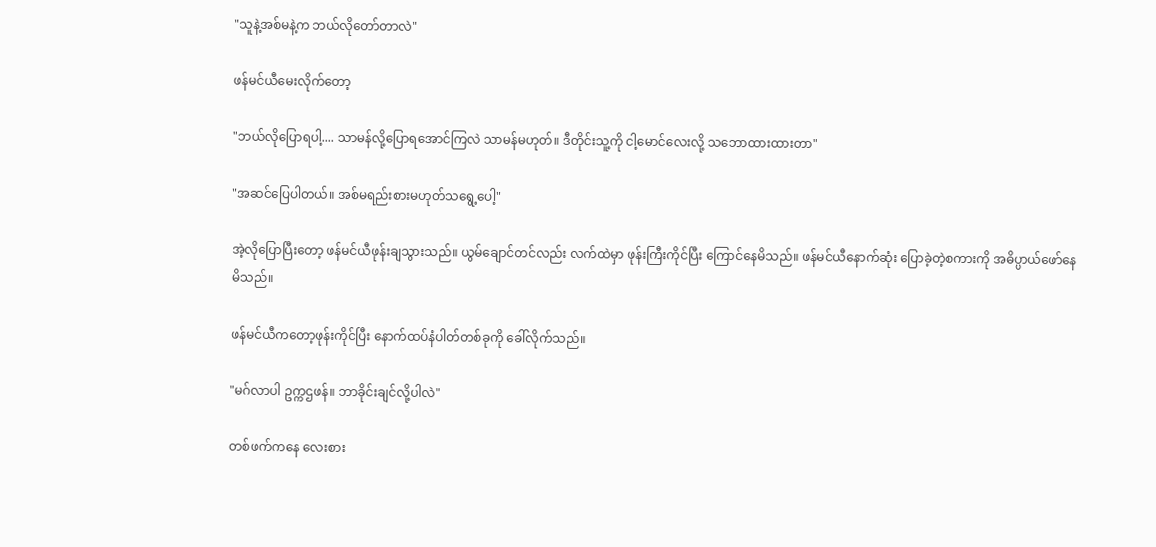"သူနဲ့အစ်မနဲ့က ဘယ်လိုတော်တာလဲ"

ဖန်မင်ယီမေးလိုက်တော့

"ဘယ်လိုပြောရပါ့.... သာမန်လို့ပြောရအောင်ကြလဲ သာမန်မဟုတ်။ ဒီတိုင်းသူ့ကို ငါ့မောင်လေးလို့ သဘောထားထားတာ"

"အဆင်ပြေပါတယ်။ အစ်မရည်းစားမဟုတ်သရွေ့ပေါ့"

အဲ့လိုပြောပြီးတော့ ဖန်မင်ယီဖုန်းချသွားသည်။ ယွမ်ချောင်တင်လည်း လက်ထဲမှာ ဖုန်းကြီးကိုင်ပြီး ကြောင်နေမိသည်။ ဖန်မင်ယီနောက်ဆုံး ပြောခဲ့တဲ့စကားကို အဓိပ္ပာယ်ဖော်နေမိသည်။

ဖန်မင်ယီကတော့ဖုန်းကိုင်ပြီး နောက်ထပ်နံပါတ်တစ်ခုကို ခေါ်လိုက်သည်။

"မဂ်လာပါ ဥက္ကဌဖန်။ ဘာခိုင်းချင်လို့ပါလဲ"

တစ်ဖက်ကနေ လေးစား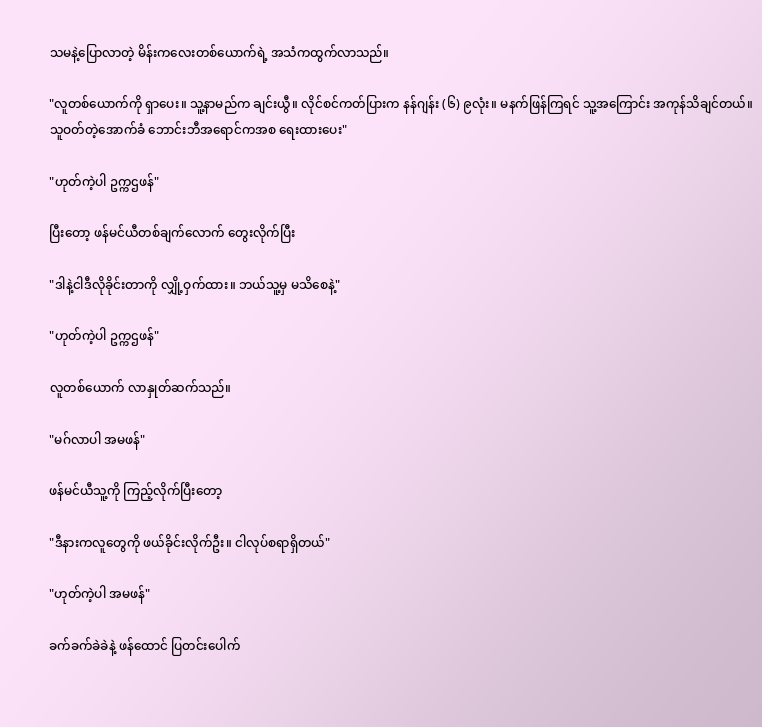သမနဲ့ပြောလာတဲ့ မိန်းကလေးတစ်ယောက်ရဲ့ အသံကထွက်လာသည်။

"လူတစ်ယောက်ကို ရှာပေး။ သူ့နာမည်က ချင်းယွီ။ လိုင်စင်ကတ်ပြားက နန်ဂျန်း (၆) ၉လုံး။ မနက်ဖြန်ကြရင် သူ့အကြောင်း အကုန်သိချင်တယ်။ သူဝတ်တဲ့အောက်ခံ ဘောင်းဘီအရောင်ကအစ ရေးထားပေး"

"ဟုတ်ကဲ့ပါ ဥက္ကဌဖန်"

ပြီးတော့ ဖန်မင်ယီတစ်ချက်လောက် တွေးလိုက်ပြီး

"ဒါနဲ့ငါဒီလိုခိုင်းတာကို လျှို့ဝှက်ထား။ ဘယ်သူ့မှ မသိစေနဲ့"

"ဟုတ်ကဲ့ပါ ဥက္ကဌဖန်"

လူတစ်ယောက် လာနှုတ်ဆက်သည်။

"မဂ်လာပါ အမဖန်"

ဖန်မင်ယီသူ့ကို ကြည့်လိုက်ပြီးတော့

"ဒီနားကလူတွေကို ဖယ်ခိုင်းလိုက်ဦး။ ငါလုပ်စရာရှိတယ်"

"ဟုတ်ကဲ့ပါ အမဖန်"

ခက်ခက်ခဲခဲနဲ့ ဖန်ထောင် ပြတင်းပေါက်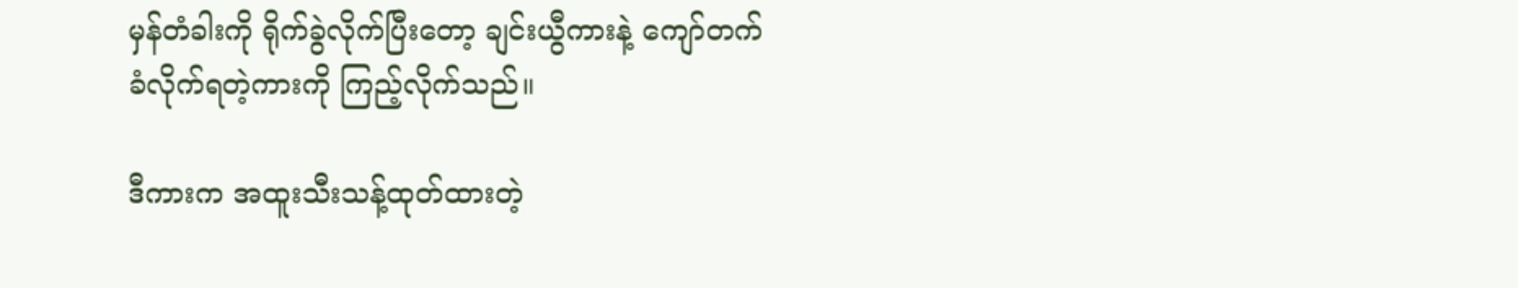မှန်တံခါးကို ရိုက်ခွဲလိုက်ပြီးတော့ ချင်းယွီကားနဲ့ ကျော်တက်ခံလိုက်ရတဲ့ကားကို ကြည့်လိုက်သည်။

ဒီကားက အထူးသီးသန့်ထုတ်ထားတဲ့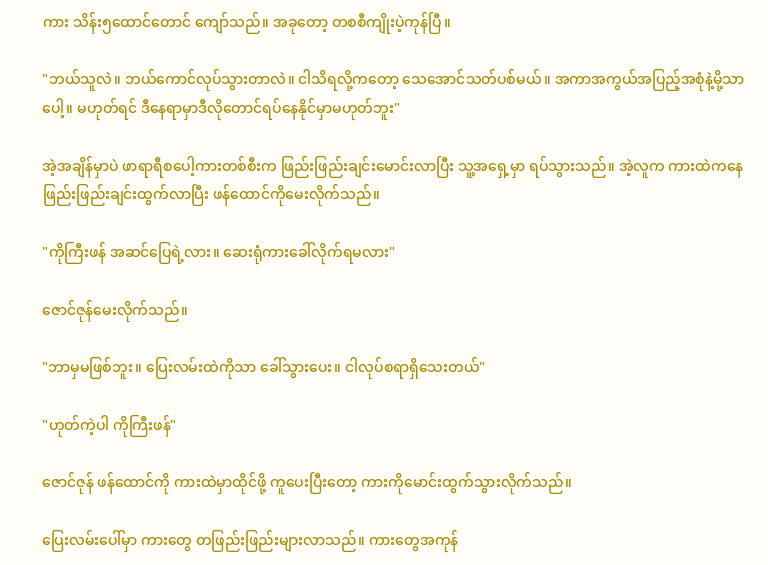ကား သိန်း၅ထောင်တောင် ကျော်သည်။ အခုတော့ တစစီကျိုးပဲ့ကုန်ပြီ။

"ဘယ်သူလဲ။ ဘယ်ကောင်လုပ်သွားတာလဲ။ ငါသိရလို့ကတော့ သေအောင်သတ်ပစ်မယ်။ အကာအကွယ်အပြည့်အစုံနဲ့မို့သာပေါ့။ မဟုတ်ရင် ဒီနေရာမှာဒီလိုတောင်ရပ်နေနိုင်မှာမဟုတ်ဘူး"

အဲ့အချိန်မှာပဲ ဖာရာရီစပေါ့ကားတစ်စီးက ဖြည်းဖြည်းချင်းမောင်းလာပြီး သူ့အရှေ့မှာ ရပ်သွားသည်။ အဲ့လူက ကားထဲကနေ ဖြည်းဖြည်းချင်းထွက်လာပြီး ဖန်ထောင်ကိုမေးလိုက်သည်။

"ကိုကြီးဖန် အဆင်ပြေရဲ့လား။ ဆေးရုံကားခေါ်လိုက်ရမလား"

ဇောင်ဇုန်မေးလိုက်သည်။

"ဘာမှမဖြစ်ဘူး။ ပြေးလမ်းထဲကိုသာ ခေါ်သွားပေး။ ငါလုပ်စရာရှိသေးတယ်"

"ဟုတ်ကဲ့ပါ ကိုကြီးဖန်"

ဇောင်ဇုန် ဖန်ထောင်ကို ကားထဲမှာထိုင်ဖို့ ကူပေးပြီးတော့ ‌ကားကိုမောင်းထွက်သွားလိုက်သည်။

ပြေးလမ်းပေါ်မှာ ကားတွေ တဖြည်းဖြည်းများလာသည်။ ကားတွေအကုန်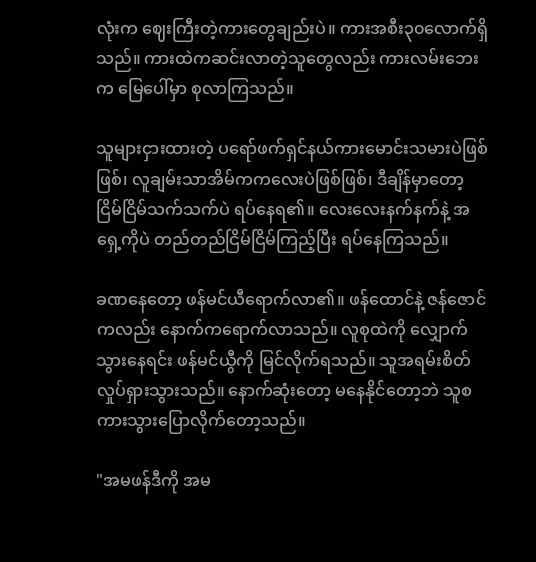လုံးက ဈေးကြီးတဲ့ကားတွေချည်းပဲ။ ကားအစီး၃၀လောက်ရှိသည်။‌ ကားထဲကဆင်းလာတဲ့သူတွေလည်း ကားလမ်းဘေးက မြေပေါ်မှာ စုလာကြသည်။

သူများငှားထားတဲ့ ပရော်ဖက်ရှင်နယ်ကားမောင်းသမားပဲဖြစ်ဖြစ်၊ လူချမ်းသာအိမ်ကကလေးပဲဖြစ်ဖြစ်၊ ဒီချိန်မှာတော့ ငြိမ်ငြိမ်သက်သက်ပဲ ရပ်နေရ၏။ လေးလေးနက်နက်နဲ့ အရှေ့ကိုပဲ တည်တည်ငြိမ်ငြိမ်ကြည့်ပြီး ရပ်နေကြသည်။

ခဏနေတော့ ဖန်မင်ယီရောက်လာ၏။ ဖန်ထောင်နဲ့ ဇန်ဇောင်ကလည်း နောက်ကရောက်လာသည်။ လူစုထဲကို လျှောက်သွားနေရင်း ဖန်မင်ယွီကို မြင်လိုက်ရသည်။ သူအရမ်းစိတ်လှုပ်ရှားသွားသည်။ နောက်‌ဆုံးတော့ မနေနိုင်တော့ဘဲ သူစကားသွားပြောလိုက်တော့သည်။

"အမဖန်ဒီကို အမ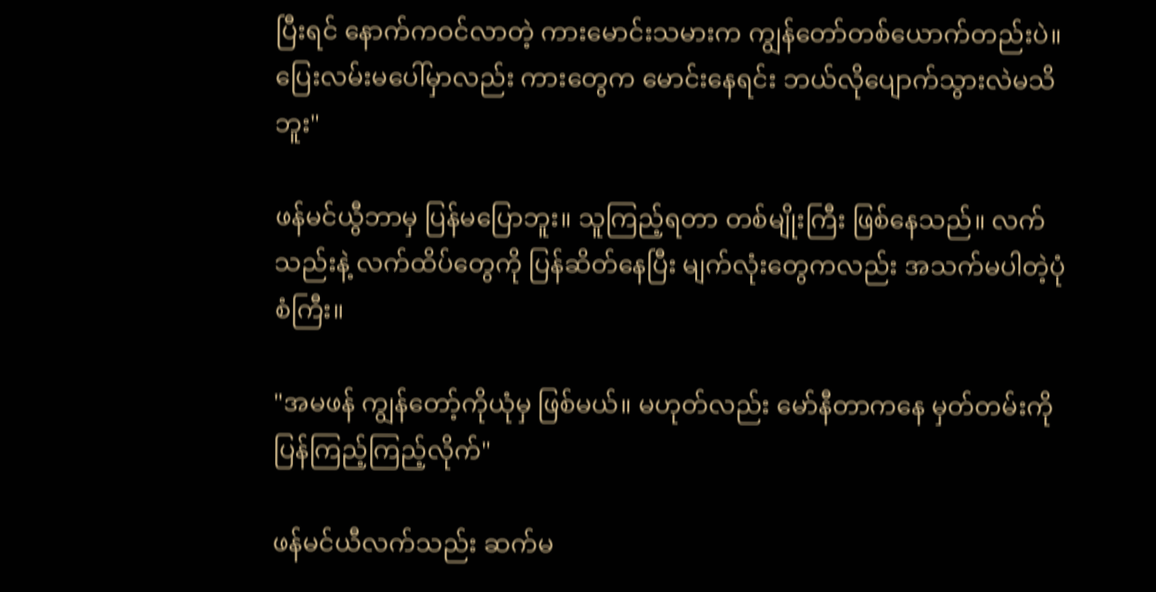ပြီးရင် နောက်ကဝင်လာတဲ့ ကားမောင်းသမားက ကျွန်တော်တစ်ယောက်တည်းပဲ။ ပြေးလမ်းမပေါ်မှာလည်း ကားတွေက မောင်းနေရင်း ဘယ်လိုပျောက်သွားလဲမသိဘူး"

ဖန်မင်ယွီဘာမှ ပြန်မပြောဘူး။ သူကြည့်ရတာ တစ်မျိုးကြီး ဖြစ်နေသည်။ လက်သည်းနဲ့ လက်ထိပ်တွေကို ပြန်ဆိတ်နေပြီး မျက်လုံးတွေကလည်း အသက်မပါတဲ့ပုံစံကြီး။

"အမဖန် ကျွန်တော့်ကိုယုံမှ ဖြစ်မယ်။ မဟုတ်လည်း မော်နီတာကနေ မှတ်တမ်းကိုပြန်ကြည့်ကြည့်လိုက်"

ဖန်မင်ယီလက်သည်း ဆက်မ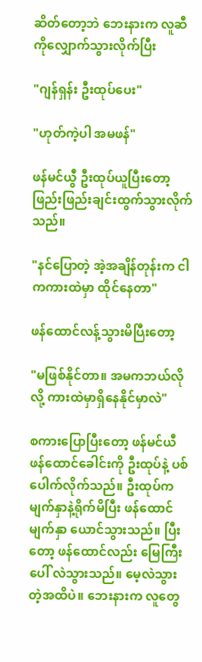ဆိတ်တော့ဘဲ ဘေးနားက လူဆီကိုလျှောက်သွားလိုက်ပြီး

"ဂျန်ရှန်း ဦးထုပ်ပေး"

"ဟုတ်ကဲ့ပါ အမဖန်"

ဖန်မင်ယွီ ဦးထုပ်ယူပြီးတော့ ဖြည်းဖြည်းချင်းထွက်သွားလိုက်သည်။

"နင်ပြောတဲ့ အဲ့အချိန်တုန်းက ငါကကားထဲမှာ ထိုင်နေတာ"

ဖန်ထောင်လန့်သွားမိပြီးတော့

"မဖြစ်နိုင်တာ။ အမကဘယ်လိုလို့ ကားထဲမှာရှိနေနိုင်မှာလဲ"

စကားပြောပြီးတော့ ဖန်မင်ယီ ဖန်ထောင်ခေါင်းကို ဦးထုပ်နဲ့ ပစ်ပေါက်လိုက်သည်။ ဦးထုပ်ကမျက်နှာနဲ့ရိုက်မိပြီး ဖန်ထောင်မျက်နှာ ယောင်သွားသည်။ ပြီးတော့ ဖန်ထောင်လည်း မြေကြီးပေါ် လဲသွားသည်။ မေ့လဲသွားတဲ့အထိပဲ။ ဘေးနားက လူတွေ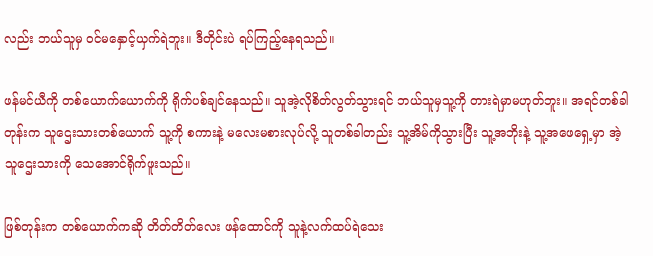လည်း ဘယ်သူမှ ဝင်မနှောင့်ယှက်ရဲဘူး။ ဒီတိုင်းပဲ ရပ်ကြည့်နေရသည်။

ဖန်မင်ယီကို တစ်‌‌ယောက်ယောက်ကို ရိုက်ပစ်ချင်နေသည်။ သူအဲ့လိုစိတ်လွတ်သွားရင် ဘယ်သူမှသူ့ကို တားရဲမှာမဟုတ်ဘူး။ အရင်တစ်‌ခါတုန်းက သူဌေးသားတစ်ယောက် သူ့ကို စကားနဲ့ မလေးမစားလုပ်လို့ သူတစ်ခါတည်း သူ့အိမ်ကိုသွားပြီး သူ့အဘိုးနဲ့ သူ့အဖေရှေ့မှာ အဲ့သူဌေးသားကို သေအောင်ရိုက်ဖူးသည်။

ဖြစ်တုန်းက တစ်ယောက်ကဆို တိတ်တိတ်လေး ဖန်ထောင်ကို သူနဲ့လက်ထပ်ရဲသေး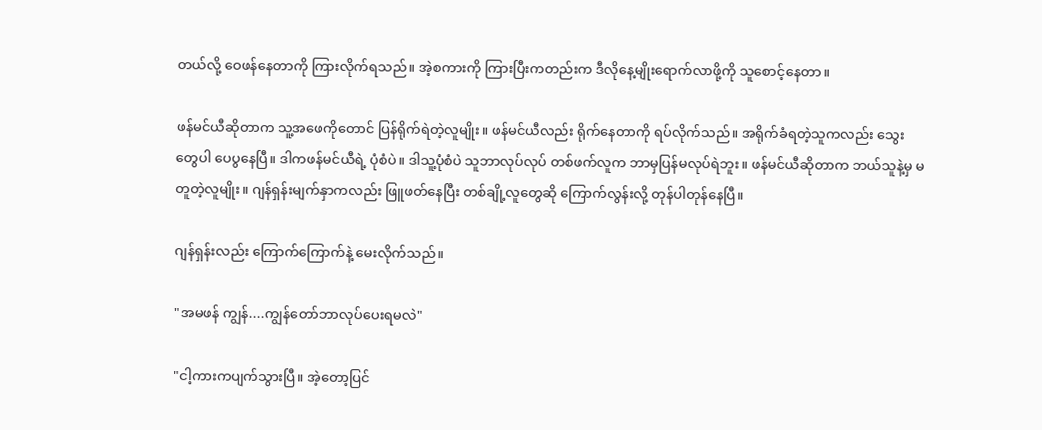တယ်လို့ ဝေဖန်နေတာကို ကြားလိုက်ရသည်။ အဲ့စကားကို ကြားပြီးကတည်းက ဒီလိုနေ့မျိုးရောက်လာဖို့ကို သူစောင့်နေတာ။

ဖန်မင်ယီဆိုတာက သူ့အဖေကိုတောင် ပြန်ရိုက်ရဲတဲ့လူမျိုး။ ဖန်မင်ယီလည်း ရိုက်နေတာကို ရပ်လိုက်သည်။ အရိုက်ခံရတဲ့သူကလည်း သွေးတွေပါ ပေပွနေပြီ။ ဒါကဖန်မင်ယီရဲ့ ပုံစံပဲ။ ဒါသူ့ပုံစံပဲ သူဘာလုပ်လုပ် တစ်ဖက်လူက ဘာမှပြန်မလုပ်ရဲဘူး။ ဖန်မင်ယီဆိုတာက ဘယ်သူနဲ့မှ မတူတဲ့လူမျိုး။ ဂျန်ရှန်းမျက်နှာကလည်း ဖြူဖတ်နေပြီး တစ်ချို့လူတွေဆို ကြောက်လွန်းလို့ တုန်ပါတုန်နေပြီ။

ဂျန်ရှန်းလည်း ကြောက်ကြောက်နဲ့ မေးလိုက်သည်။

"အမဖန် ကျွန်....ကျွန်တော်ဘာလုပ်ပေးရမလဲ"

"ငါ့ကားကပျက်သွားပြီ။ အဲ့တော့ပြင်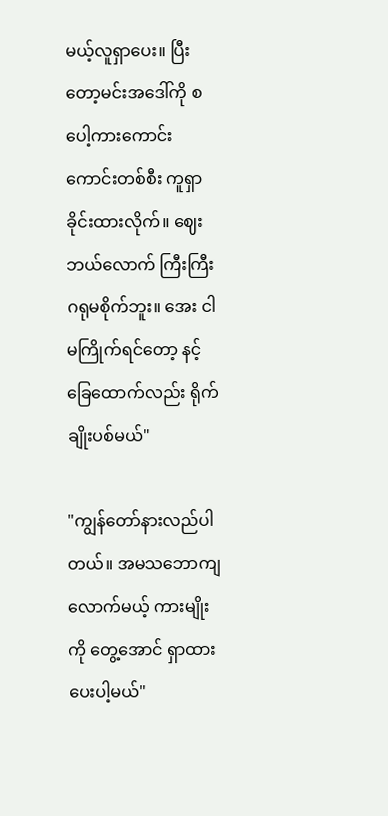မယ့်လူရှာပေး။ ပြီးတော့မင်းအဒေါ်ကို စပေါ့ကားကောင်းကောင်းတစ်စီး ကူရှာခိုင်းထားလိုက်။ ဈေးဘယ်လောက် ကြီးကြီး ဂရုမစိုက်ဘူး။ အေး ငါမကြိုက်ရင်တော့ နင့်ခြေထောက်လည်း ရိုက်ချိုးပစ်မယ်"

"ကျွန်တော်နားလည်ပါတယ်။ အမသဘောကျလောက်မယ့် ကားမျိုးကို တွေ့အောင် ရှာထားပေးပါ့မယ်"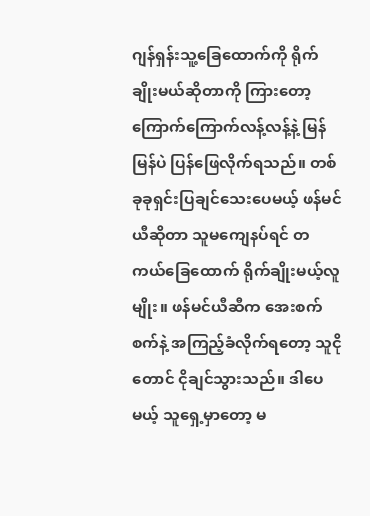ဂျန်ရှန်းသူ့ခြေထောက်ကို ရိုက်ချိုးမယ်ဆိုတာကို ကြားတော့ ကြောက်ကြောက်လန့်လန့်နဲ့ မြန်မြန်ပဲ ပြန်ဖြေလိုက်ရသည်။ တစ်ခုခုရှင်းပြချင်သေးပေမယ့် ဖန်မင်ယီဆိုတာ သူမကျေနပ်ရင် တကယ်ခြေထောက် ရိုက်ချိုးမယ့်လူမျိုး။ ဖန်မင်ယီဆီက အေးစက်စက်နဲ့ အကြည့်ခံလိုက်ရတော့ သူငိုတောင် ငိုချင်သွားသည်။ ဒါပေမယ့် သူရှေ့မှာတော့ မ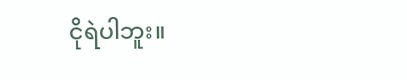ငိုရဲပါဘူး။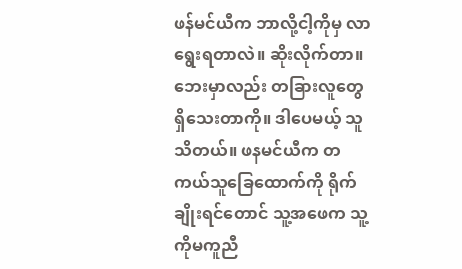ဖန်မင်ယီက ဘာလို့ငါ့ကိုမှ လာရွေးရတာလဲ။ ဆိုးလိုက်တာ။ ဘေးမှာလည်း တခြားလူတွေ ရှိသေးတာကို။ ဒါပေမယ့် သူသိတယ်။ ဖနမင်ယီက တကယ်သူခြေထောက်ကို ရိုက်ချိုးရင်တောင် သူ့အဖေက သူ့ကိုမကူညီ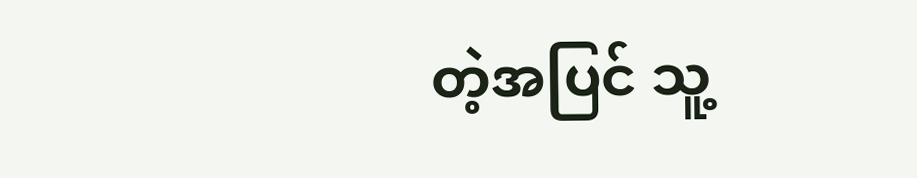တဲ့အပြင် သူ့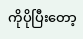ကိုပိုပြီးတော့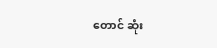တောင် ဆုံး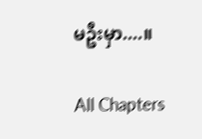မဦးမှာ....။

All Chapters